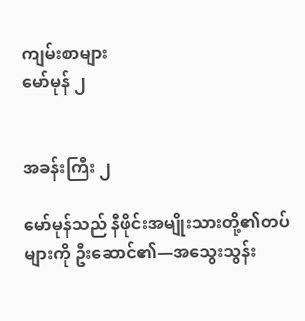ကျမ်းစာများ
မော်မုန် ၂


အခန်းကြီး ၂

မော်မုန်သည် နီဖိုင်းအမျိုးသားတို့၏တပ်များကို ဦးဆောင်၏—အသွေးသွန်း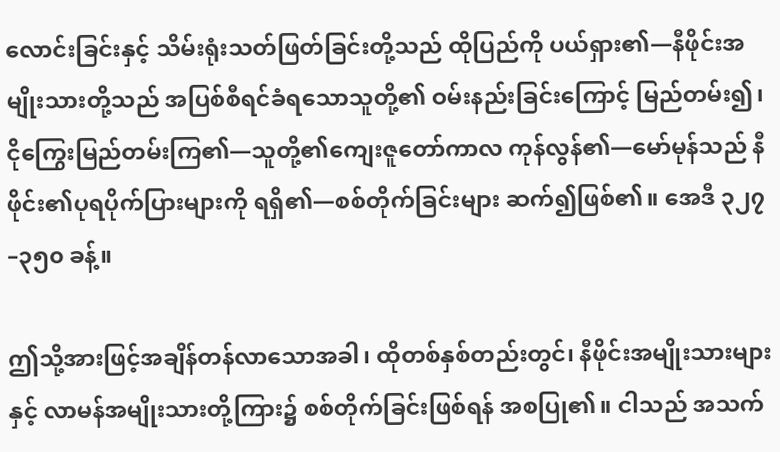လောင်းခြင်းနှင့် သိမ်းရုံးသတ်ဖြတ်ခြင်းတို့သည် ထိုပြည်ကို ပယ်ရှား၏—နီဖိုင်းအမျိုးသားတို့သည် အပြစ်စီရင်ခံရသောသူတို့၏ ဝမ်းနည်းခြင်းကြောင့် မြည်တမ်း၍၊ ငိုကြွေးမြည်တမ်းကြ၏—သူတို့၏ကျေးဇူတော်ကာလ ကုန်လွန်၏—မော်မုန်သည် နီဖိုင်း၏ပုရပိုက်ပြားများကို ရရှိ၏—စစ်တိုက်ခြင်းများ ဆက်၍ဖြစ်၏။ အေဒီ ၃၂၇–၃၅၀ ခန့်။

ဤသို့အားဖြင့်အချိန်တန်လာသောအခါ၊ ထိုတစ်နှစ်တည်းတွင်၊ နီဖိုင်းအမျိုးသားများနှင့် လာမန်အမျိုးသားတို့ကြား၌ စစ်တိုက်ခြင်းဖြစ်ရန် အစပြု၏။ ငါသည် အသက်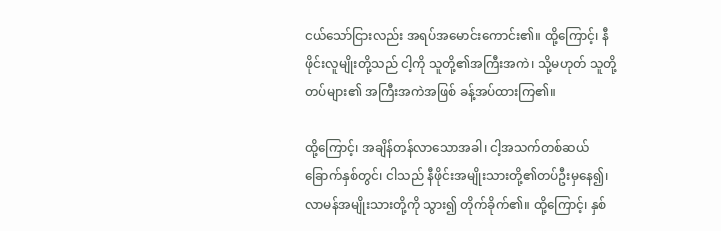ငယ်သော်ငြားလည်း အရပ်အမောင်းကောင်း၏။ ထို့ကြောင့်၊ နီဖိုင်းလူမျိုးတို့သည် ငါ့ကို သူတို့၏အကြီးအကဲ၊ သို့မဟုတ် သူတို့တပ်များ၏ အကြီးအကဲအဖြစ် ခန့်အပ်ထားကြ၏။

ထို့ကြောင့်၊ အချိန်တန်လာသောအခါ၊ ငါ့အသက်တစ်ဆယ်ခြောက်နှစ်တွင်၊ ငါသည် နီဖိုင်းအမျိုးသားတို့၏တပ်ဦးမှနေ၍၊ လာမန်အမျိုးသားတို့ကို သွား၍ တိုက်ခိုက်၏။ ထို့ကြောင့်၊ နှစ်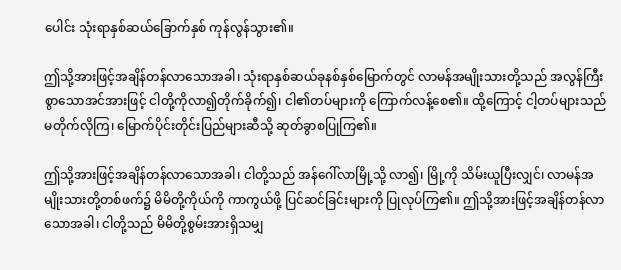ပေါင်း သုံးရာနှစ်ဆယ်ခြောက်နှစ် ကုန်လွန်သွား၏။

ဤသို့အားဖြင့်အချိန်တန်လာသောအခါ၊ သုံးရာနှစ်ဆယ်ခုနစ်နှစ်မြောက်တွင် လာမန်အမျိုးသားတို့သည် အလွန်ကြီးစွာသောအင်အားဖြင့် ငါတို့ကိုလာ၍တိုက်ခိုက်၍၊ ငါ၏တပ်များကို ကြောက်လန့်စေ၏။ ထို့ကြောင့် ငါ့တပ်များသည် မတိုက်လိုကြ၊ မြောက်ပိုင်းတိုင်းပြည်များဆီသို့ ဆုတ်ခွာစပြုကြ၏။

ဤသို့အားဖြင့်အချိန်တန်လာသောအခါ၊ ငါတို့သည် အန်ဂေါ်လာမြို့သို့ လာ၍၊ မြို့ကို သိမ်းယူပြီးလျှင်၊ လာမန်အမျိုးသားတို့တစ်ဖက်၌ မိမိတို့ကိုယ်ကို ကာကွယ်ဖို့ ပြင်ဆင်ခြင်းများကို ပြုလုပ်ကြ၏။ ဤသို့အားဖြင့်အချိန်တန်လာသောအခါ၊ ငါတို့သည် မိမိတို့စွမ်းအားရှိသမျှ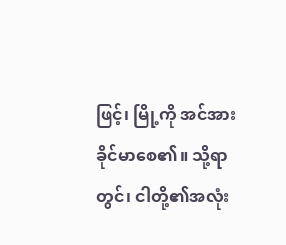ဖြင့်၊ မြို့ကို အင်အားခိုင်မာစေ၏။ သို့ရာတွင်၊ ငါတို့၏အလုံး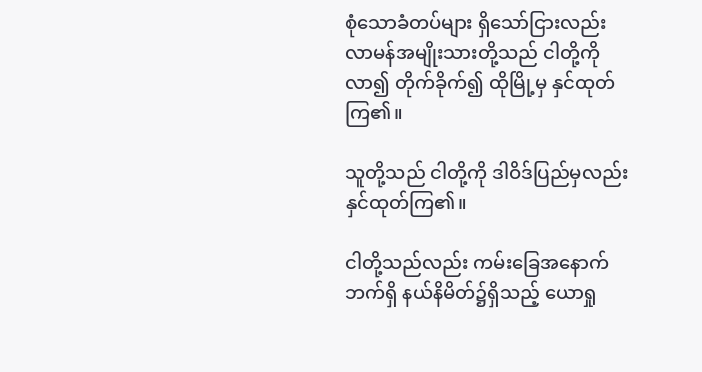စုံသောခံတပ်များ ရှိသော်ငြားလည်း လာမန်အမျိုးသားတို့သည် ငါတို့ကိုလာ၍ တိုက်ခိုက်၍ ထိုမြို့မှ နှင်ထုတ်ကြ၏။

သူတို့သည် ငါတို့ကို ဒါဝိဒ်ပြည်မှလည်း နှင်ထုတ်ကြ၏။

ငါတို့သည်လည်း ကမ်းခြေအနောက်ဘက်ရှိ နယ်နိမိတ်၌ရှိသည့် ယောရှု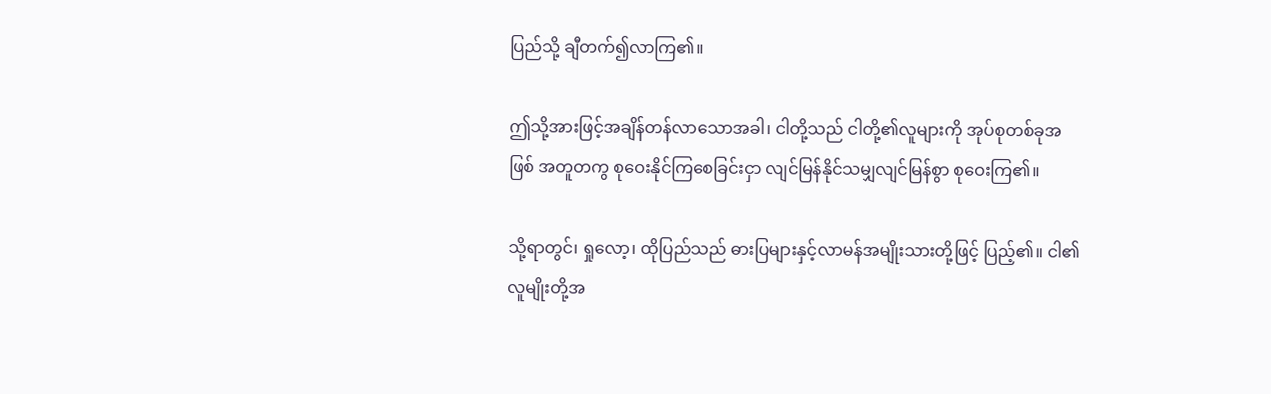ပြည်သို့ ချီတက်၍လာကြ၏။

ဤသို့အားဖြင့်အချိန်တန်လာသောအခါ၊ ငါတို့သည် ငါတို့၏လူများကို အုပ်စုတစ်ခုအဖြစ် အတူတကွ စုဝေးနိုင်ကြစေခြင်းငှာ လျင်မြန်နိုင်သမျှလျင်မြန်စွာ စုဝေးကြ၏။

သို့ရာတွင်၊ ရှုလော့၊ ထိုပြည်သည် ဓားပြများနှင့်လာမန်အမျိုးသားတို့ဖြင့် ပြည့်၏။ ငါ၏လူမျိုးတို့အ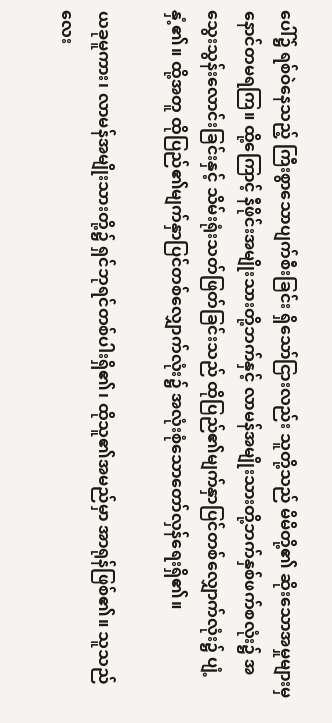ပေါ်၌ ရစ်ဝဲနေသည့် ကြီးစွာသောပျက်စီးခြင်း ရှိသော်ငြားလည်း သူတို့သည် မိမိတို့၏ ဆိုးသောအမှုများမှ နောင်တမရကြ။ ထို့ကြောင့် နီဖိုင်းအမျိုးသားတို့ဘက်နှင့် လာမန်အမျိုးသားတို့ဘက်နှစ်ဖက်စလုံး၌ အသွေးသွန်းလောင်းခြင်းနှင့် သိမ်းရုံးသတ်ဖြတ်ခြင်းသည် ထိုပြည်၏မျက်နှာပြင်တစ်လျှောက်လုံး၌ ပျံ့နှံ့၏။ ထို့အတူ ထိုပြည်၏မျက်နှာပြင်တစ်လျှောက်လုံး၌ အလုံးစုံသောတော်လှန်ရေးရှိ၏။

ယခုမူကား၊ လာမန်အမျိုးသားတို့၌ ရှင်ဘုရင်တစ်ပါးရှိ၏၊ ထိုသူ၏အမည်မှာ အာရုန်ဖြစ်၏။ သူသည် လေး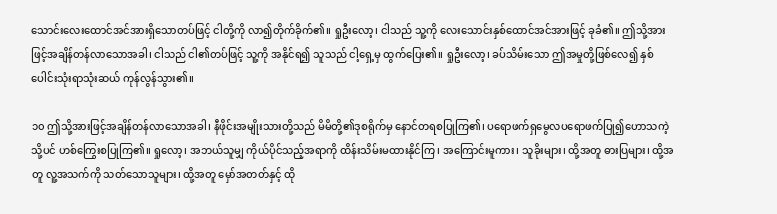သောင်းလေးထောင်အင်အားရှိသောတပ်ဖြင့် ငါတို့ကို လာ၍တိုက်ခိုက်၏။ ရှုဦးလော့၊ ငါသည် သူ့ကို လေးသောင်းနှစ်ထောင်အင်အားဖြင့် ခုခံ၏။ ဤသို့အားဖြင့်အချိန်တန်လာသောအခါ၊ ငါသည် ငါ၏တပ်ဖြင့် သူ့ကို အနိုင်ရ၍ သူသည် ငါ့ရှေ့မှ ထွက်ပြေး၏။ ရှုဦးလော့၊ ခပ်သိမ်းသော ဤအမှုတို့ဖြစ်လေ၍ နှစ်ပေါင်းသုံးရာသုံးဆယ် ကုန်လွန်သွား၏။

၁၀ ဤသို့အားဖြင့်အချိန်တန်လာသောအခါ၊ နီဖိုင်းအမျိုးသားတို့သည် မိမိတို့၏ဒုစရိုက်မှ နောင်တရစပြုကြ၏၊ ပရောဖက်ရှမွေလပရောဖက်ပြု၍ဟောသကဲ့သို့ပင် ဟစ်ကြွေးစပြုကြ၏။ ရှုလော့၊ အဘယ်သူမျှ ကိုယ်ပိုင်သည့်အရာကို ထိန်းသိမ်းမထားနိုင်ကြ၊ အကြောင်းမူကား၊ သူခိုးများ၊ ထို့အတူ ဓားပြများ၊ ထို့အတူ လူ့အသက်ကို သတ်သောသူများ၊ ထို့အတူ မှော်အတတ်နှင့် ထို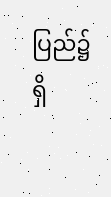ပြည်၌ရှိ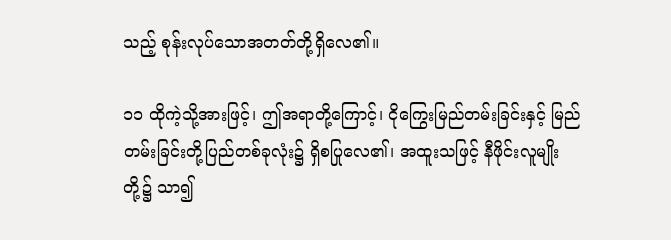သည့် စုန်းလုပ်သောအတတ်တို့ရှိလေ၏။

၁၁ ထိုကဲ့သို့အားဖြင့်၊ ဤအရာတို့ကြောင့်၊ ငိုကြွေးမြည်တမ်းခြင်းနှင့် မြည်တမ်းခြင်းတို့ပြည်တစ်ခုလုံး၌ ရှိစပြုလေ၏၊ အထူးသဖြင့် နီဖိုင်းလူမျိုးတို့၌ သာ၍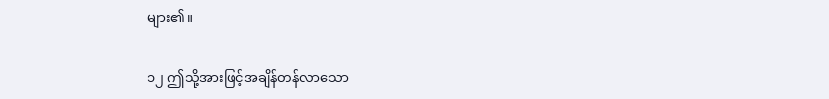များ၏။

၁၂ ဤသို့အားဖြင့်အချိန်တန်လာသော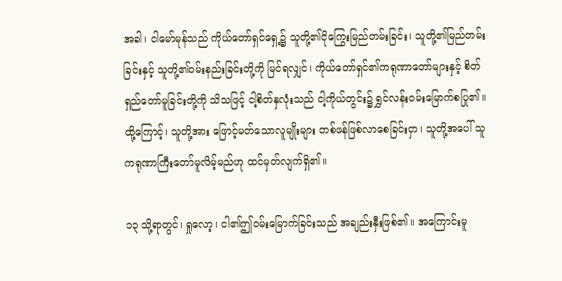အခါ၊ ငါမော်မုန်သည် ကိုယ်တော်ရှင်ရှေ့၌ သူတို့၏ငိုကြွေးမြည်တမ်းခြင်း၊ သူတို့၏မြည်တမ်းခြင်းနှင့် သူတို့၏ဝမ်းနည်းခြင်းတို့ကို မြင်ရလျှင်၊ ကိုယ်တော်ရှင်၏ကရုဏာတော်များနှင့် စိတ်ရှည်တော်မူခြင်းတို့ကို သိသဖြင့် ငါ့စိတ်နှလုံးသည် ငါ့ကိုယ်တွင်း၌ ရွှင်လန်းဝမ်းမြောက်စပြု၏။ ထို့ကြောင့်၊ သူတို့အား ဖြောင့်မတ်သောလူမျိုးများ တစ်ဖန်ဖြစ်လာစေခြင်းငှာ၊ သူတို့အပေါ် သူကရုဏာကြီးတော်မူလိမ့်မည်ဟု ထင်မှတ်လျက်ရှိ၏။

၁၃ သို့ရာတွင်၊ ရှုလော့၊ ငါ၏ဤဝမ်းမြောက်ခြင်းသည် အချည်းနှီးဖြစ်၏။ အကြောင်းမူ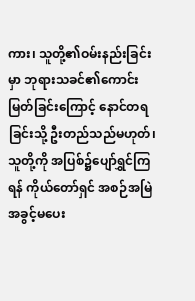ကား၊ သူတို့၏ဝမ်းနည်းခြင်းမှာ ဘုရားသခင်၏ကောင်းမြတ်ခြင်းကြောင့် နောင်တရခြင်းသို့ ဦးတည်သည်မဟုတ်၊ သူတို့ကို အပြစ်၌ပျော်ရွှင်ကြရန် ကိုယ်တော်ရှင် အစဉ်အမြဲအခွင့်မပေး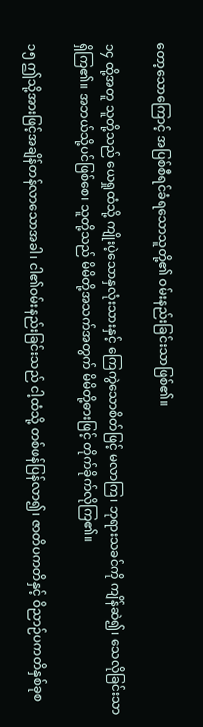တော့သောကြောင့် အပြစ်စီရင်ခံရသောသူတို့၏ ဝမ်းနည်းခြင်းသာဖြစ်၏။

၁၄ ထို့အတူ သူတို့သည် ယေရှုထံသို့ ကျိုးပဲ့သောနှလုံးသားနှင့် ကြေကွဲသောစိတ်ဖြင့် မလာကြ၊ ဘုရားသခင်ကို ကျိန်ဆဲ၍၊ သေလိုခြင်းသာရှိကြ၏။ အဘယ်သို့ပင်ဖြစ်စေ၊ သူတို့သည် မိမိတို့အသက်အတွက် မိမိတို့ဓားဖြင့် တိုက်ခိုက်လိုကြ၏။

၁၅ ဤသို့အားဖြင့်အချိန်တန်လာသောအခါ၊ ငါ၏ဝမ်းနည်းခြင်းသည် ငါ့ထံသို့ တစ်ဖန်ပြန်လာ၍၊ ဇာတိပကတိနှင့် ဝိညာဉ်ပကတိနှစ်ခုစ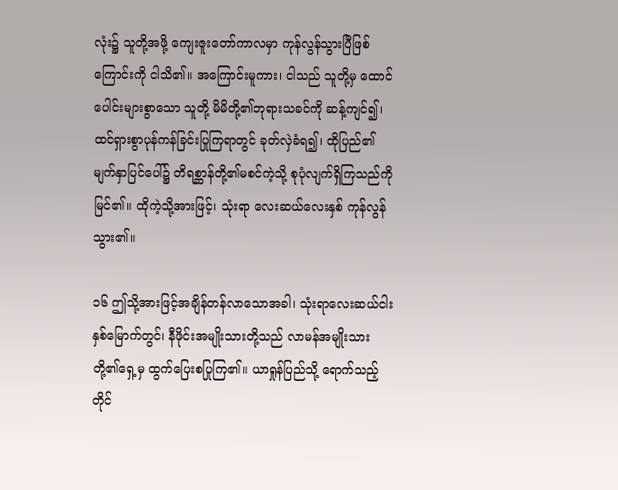လုံး၌ သူတို့အဖို့ ကျေးဇူးတော်ကာလမှာ ကုန်လွန်သွားပြီဖြစ်ကြောင်းကို ငါသိ၏။ အကြောင်းမူကား၊ ငါသည် သူတို့မှ ထောင်ပေါင်းများစွာသော သူတို့ မိမိတို့၏ဘုရားသခင်ကို ဆန့်ကျင်၍၊ ထင်ရှားစွာပုန်ကန်ခြင်းပြုကြရာတွင် ခုတ်လှဲခံရ၍၊ ထိုပြည်၏မျက်နှာပြင်ပေါ်၌ တိရစ္ဆာန်တို့၏မစင်ကဲ့သို့ စုပုံလျက်ရှိကြသည်ကို မြင်၏။ ထိုကဲ့သို့အားဖြင့်၊ သုံးရာ လေးဆယ်လေးနှစ် ကုန်လွန်သွား၏။

၁၆ ဤသို့အားဖြင့်အချိန်တန်လာသောအခါ၊ သုံးရာလေးဆယ်ငါးနှစ်မြောက်တွင်၊ နီဖိုင်းအမျိုးသားတို့သည် လာမန်အမျိုးသားတို့၏ရှေ့မှ ထွက်ပြေးစပြုကြ၏။ ယာရှုန်ပြည်သို့ ရောက်သည့်တိုင်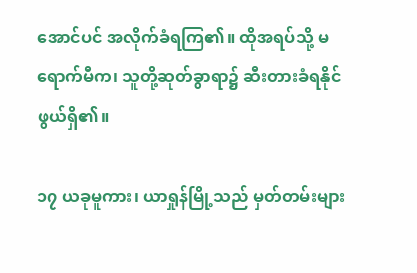အောင်ပင် အလိုက်ခံရကြ၏။ ထိုအရပ်သို့ မရောက်မီက၊ သူတို့ဆုတ်ခွာရာ၌ ဆီးတားခံရနိုင်ဖွယ်ရှိ၏။

၁၇ ယခုမူကား၊ ယာရှုန်မြို့သည် မှတ်တမ်းများ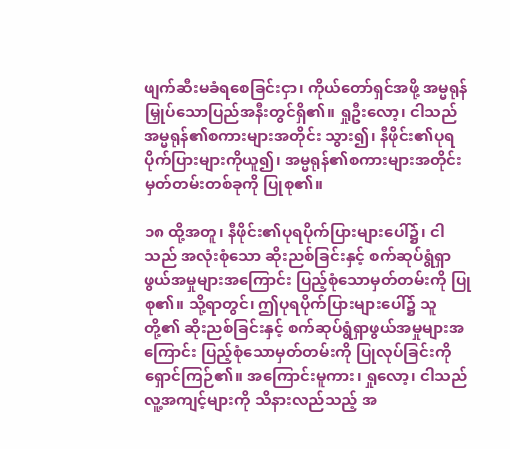ဖျက်ဆီးမခံရစေခြင်းငှာ၊ ကိုယ်တော်ရှင်အဖို့ အမ္မရုန် မြှုပ်သောပြည်အနီးတွင်ရှိ၏။ ရှုဦးလော့၊ ငါသည် အမ္မရုန်၏စကားများအတိုင်း သွား၍၊ နီဖိုင်း၏ပုရပိုက်ပြားများကိုယူ၍၊ အမ္မရုန်၏စကားများအတိုင်း မှတ်တမ်းတစ်ခုကို ပြုစု၏။

၁၈ ထို့အတူ၊ နီဖိုင်း၏ပုရပိုက်ပြားများပေါ်၌၊ ငါသည် အလုံးစုံသော ဆိုးညစ်ခြင်းနှင့် စက်ဆုပ်ရွံရှာဖွယ်အမှုများအကြောင်း ပြည့်စုံသောမှတ်တမ်းကို ပြုစု၏။ သို့ရာတွင်၊ ဤပုရပိုက်ပြားများပေါ်၌ သူတို့၏ ဆိုးညစ်ခြင်းနှင့် စက်ဆုပ်ရွံရှာဖွယ်အမှုများအကြောင်း ပြည့်စုံသောမှတ်တမ်းကို ပြုလုပ်ခြင်းကို ရှောင်ကြဉ်၏။ အကြောင်းမူကား၊ ရှုလော့၊ ငါသည် လူ့အကျင့်များကို သိနားလည်သည့် အ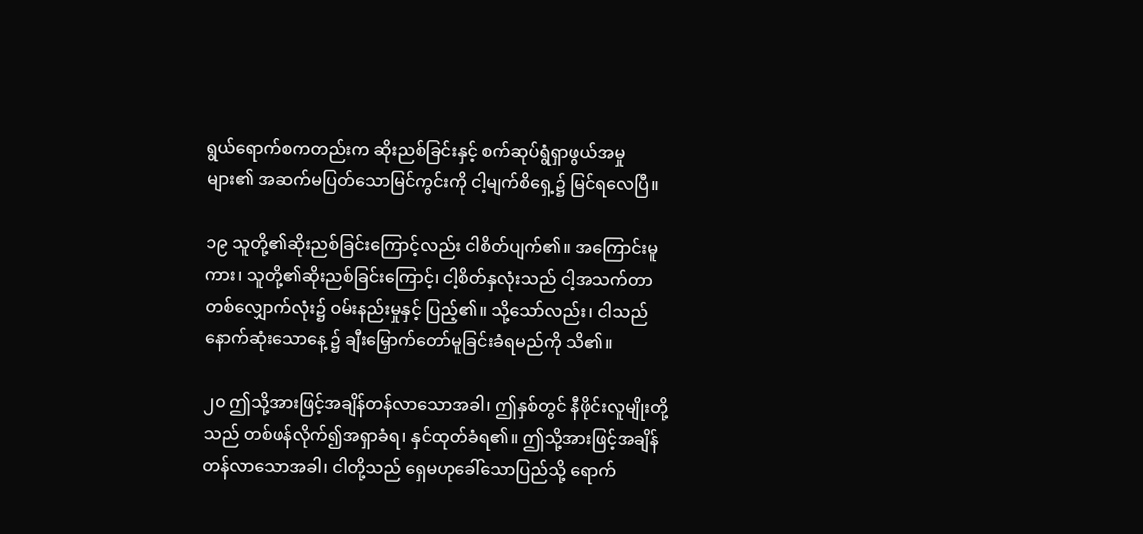ရွယ်ရောက်စကတည်းက ဆိုးညစ်ခြင်းနှင့် စက်ဆုပ်ရွံရှာဖွယ်အမှုများ၏ အဆက်မပြတ်သောမြင်ကွင်းကို ငါ့မျက်စိရှေ့၌ မြင်ရလေပြီ။

၁၉ သူတို့၏ဆိုးညစ်ခြင်းကြောင့်လည်း ငါစိတ်ပျက်၏။ အကြောင်းမူကား၊ သူတို့၏ဆိုးညစ်ခြင်းကြောင့်၊ ငါ့စိတ်နှလုံးသည် ငါ့အသက်တာတစ်လျှောက်လုံး၌ ဝမ်းနည်းမှုနှင့် ပြည့်၏။ သို့သော်လည်း၊ ငါသည် နောက်ဆုံးသောနေ့ ၌ ချီးမြှောက်တော်မူခြင်းခံရမည်ကို သိ၏။

၂၀ ဤသို့အားဖြင့်အချိန်တန်လာသောအခါ၊ ဤနှစ်တွင် နီဖိုင်းလူမျိုးတို့သည် တစ်ဖန်လိုက်၍အရှာခံရ၊ နှင်ထုတ်ခံရ၏။ ဤသို့အားဖြင့်အချိန်တန်လာသောအခါ၊ ငါတို့သည် ရှေမဟုခေါ်သောပြည်သို့ ရောက်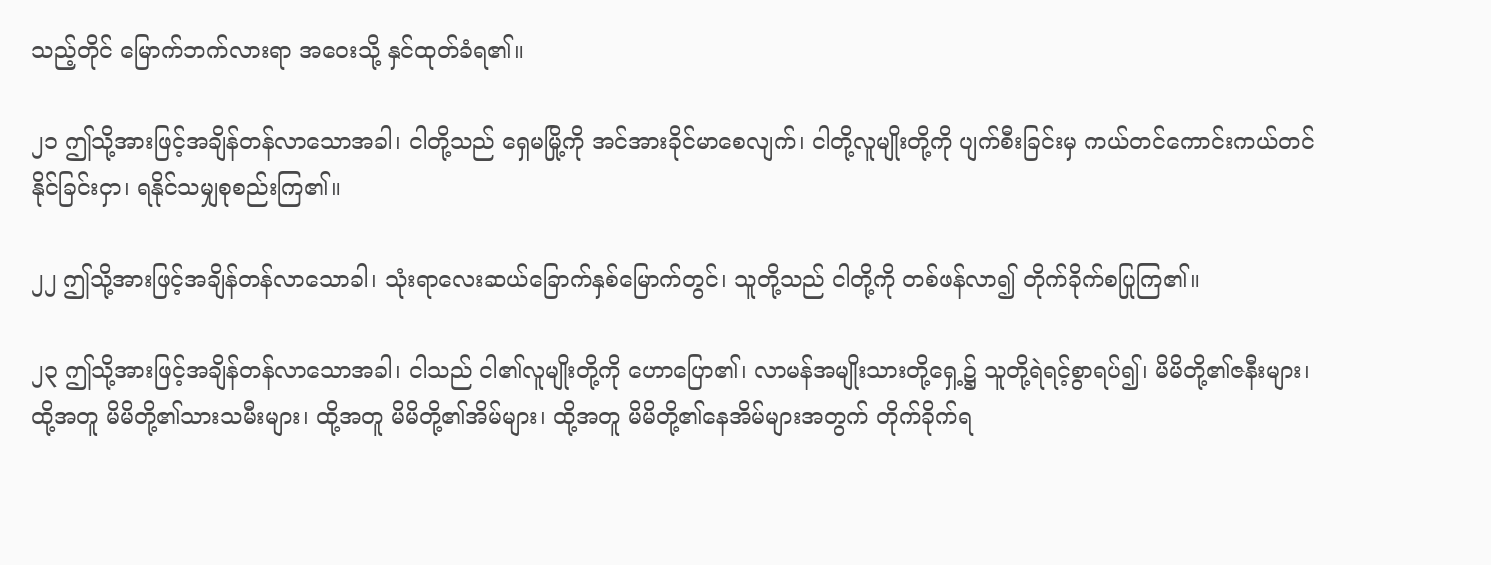သည့်တိုင် မြောက်ဘက်လားရာ အဝေးသို့ နှင်ထုတ်ခံရ၏။

၂၁ ဤသို့အားဖြင့်အချိန်တန်လာသောအခါ၊ ငါတို့သည် ရှေမမြို့ကို အင်အားခိုင်မာစေလျက်၊ ငါတို့လူမျိုးတို့ကို ပျက်စီးခြင်းမှ ကယ်တင်ကောင်းကယ်တင်နိုင်ခြင်းငှာ၊ ရနိုင်သမျှစုစည်းကြ၏။

၂၂ ဤသို့အားဖြင့်အချိန်တန်လာသောခါ၊ သုံးရာလေးဆယ်ခြောက်နှစ်မြောက်တွင်၊ သူတို့သည် ငါတို့ကို တစ်ဖန်လာ၍ တိုက်ခိုက်စပြုကြ၏။

၂၃ ဤသို့အားဖြင့်အချိန်တန်လာသောအခါ၊ ငါသည် ငါ၏လူမျိုးတို့ကို ဟောပြော၏၊ လာမန်အမျိုးသားတို့ရှေ့၌ သူတို့ရဲရင့်စွာရပ်၍၊ မိမိတို့၏ဇနီးများ၊ ထို့အတူ မိမိတို့၏သားသမီးများ၊ ထို့အတူ မိမိတို့၏အိမ်များ၊ ထို့အတူ မိမိတို့၏နေအိမ်များအတွက် တိုက်ခိုက်ရ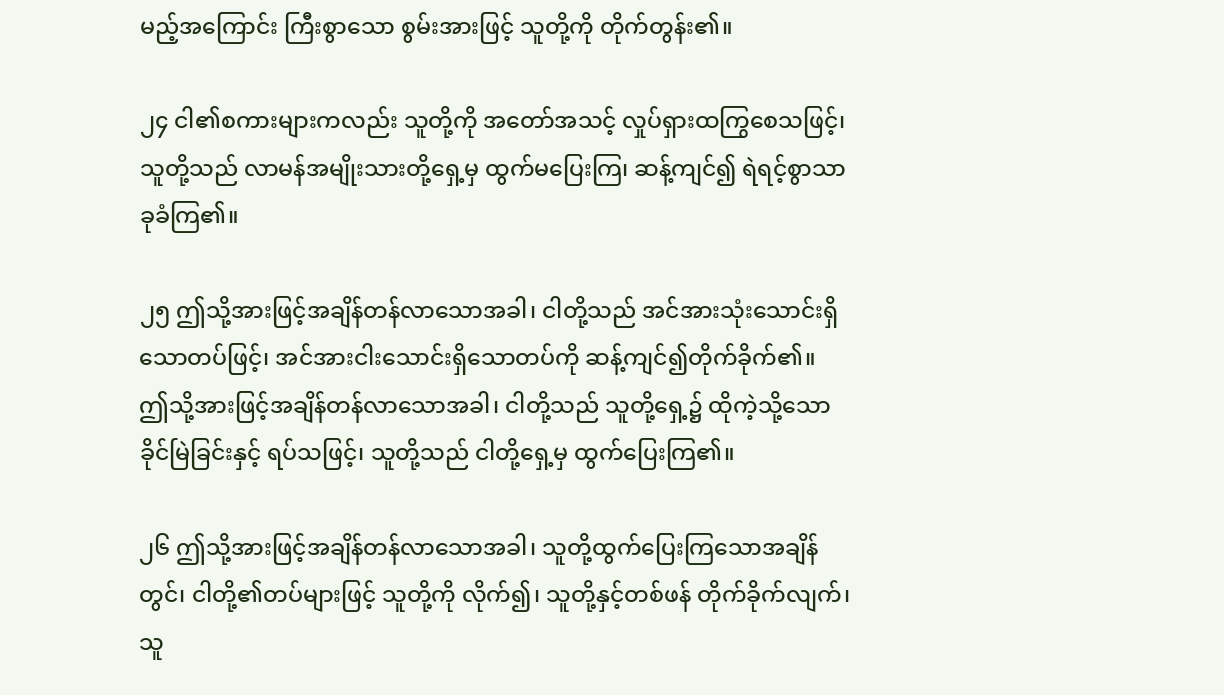မည့်အကြောင်း ကြီးစွာသော စွမ်းအားဖြင့် သူတို့ကို တိုက်တွန်း၏။

၂၄ ငါ၏စကားများကလည်း သူတို့ကို အတော်အသင့် လှုပ်ရှားထကြွစေသဖြင့်၊ သူတို့သည် လာမန်အမျိုးသားတို့ရှေ့မှ ထွက်မပြေးကြ၊ ဆန့်ကျင်၍ ရဲရင့်စွာသာခုခံကြ၏။

၂၅ ဤသို့အားဖြင့်အချိန်တန်လာသောအခါ၊ ငါတို့သည် အင်အားသုံးသောင်းရှိသောတပ်ဖြင့်၊ အင်အားငါးသောင်းရှိသောတပ်ကို ဆန့်ကျင်၍တိုက်ခိုက်၏။ ဤသို့အားဖြင့်အချိန်တန်လာသောအခါ၊ ငါတို့သည် သူတို့ရှေ့၌ ထိုကဲ့သို့သော ခိုင်မြဲခြင်းနှင့် ရပ်သဖြင့်၊ သူတို့သည် ငါတို့ရှေ့မှ ထွက်ပြေးကြ၏။

၂၆ ဤသို့အားဖြင့်အချိန်တန်လာသောအခါ၊ သူတို့ထွက်ပြေးကြသောအချိန်တွင်၊ ငါတို့၏တပ်များဖြင့် သူတို့ကို လိုက်၍၊ သူတို့နှင့်တစ်ဖန် တိုက်ခိုက်လျက်၊ သူ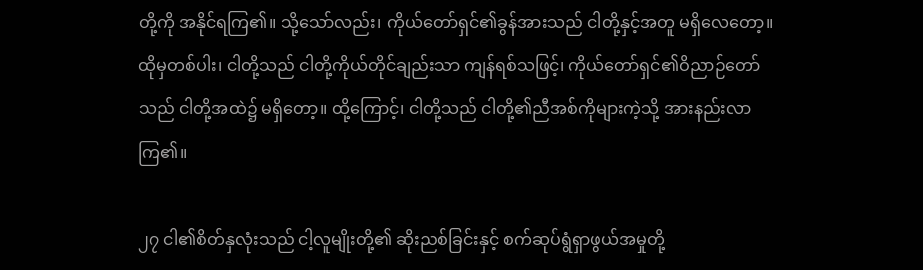တို့ကို အနိုင်ရကြ၏။ သို့သော်လည်း၊ ကိုယ်တော်ရှင်၏ခွန်အားသည် ငါတို့နှင့်အတူ မရှိလေတော့။ ထိုမှတစ်ပါး၊ ငါတို့သည် ငါတို့ကိုယ်တိုင်ချည်းသာ ကျန်ရစ်သဖြင့်၊ ကိုယ်တော်ရှင်၏ဝိညာဉ်တော်သည် ငါတို့အထဲ၌ မရှိတော့။ ထို့ကြောင့်၊ ငါတို့သည် ငါတို့၏ညီအစ်ကိုများကဲ့သို့ အားနည်းလာကြ၏။

၂၇ ငါ၏စိတ်နှလုံးသည် ငါ့လူမျိုးတို့၏ ဆိုးညစ်ခြင်းနှင့် စက်ဆုပ်ရွံရှာဖွယ်အမှုတို့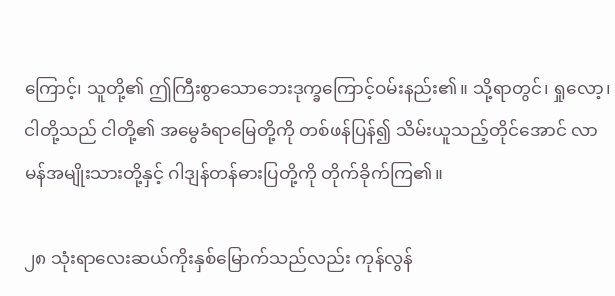ကြောင့်၊ သူတို့၏ ဤကြီးစွာသောဘေးဒုက္ခကြောင့်ဝမ်းနည်း၏။ သို့ရာတွင်၊ ရှုလော့၊ ငါတို့သည် ငါတို့၏ အမွေခံရာမြေတို့ကို တစ်ဖန်ပြန်၍ သိမ်းယူသည့်တိုင်အောင် လာမန်အမျိုးသားတို့နှင့် ဂါဒျန်တန်ဓားပြတို့ကို တိုက်ခိုက်ကြ၏။

၂၈ သုံးရာလေးဆယ်ကိုးနှစ်မြောက်သည်လည်း ကုန်လွန်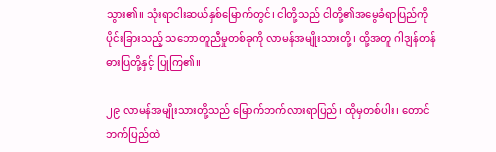သွား၏။ သုံးရာငါးဆယ်နှစ်မြောက်တွင်၊ ငါတို့သည် ငါတို့၏အမွေခံရာပြည်ကို ပိုင်းခြားသည့် သဘောတူညီမှုတစ်ခုကို လာမန်အမျိုးသားတို့၊ ထို့အတူ ဂါဒျန်တန်ဓားပြတို့နှင့် ပြုကြ၏။

၂၉ လာမန်အမျိုးသားတို့သည် မြောက်ဘက်လားရာပြည်၊ ထိုမှတစ်ပါး၊ တောင်ဘက်ပြည်ထဲ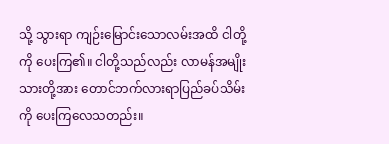သို့ သွားရာ ကျဉ်းမြောင်းသောလမ်းအထိ ငါတို့ကို ပေးကြ၏။ ငါတို့သည်လည်း လာမန်အမျိုးသားတို့အား တောင်ဘက်လားရာပြည်ခပ်သိမ်းကို ပေးကြလေသတည်း။